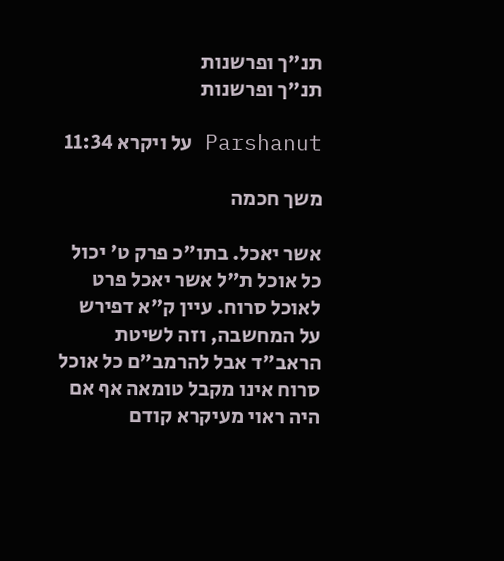תנ"ך ופרשנות
תנ"ך ופרשנות

Parshanut על ויקרא 11:34

משך חכמה

אשר יאכל. בתו"כ פרק ט' יכול כל אוכל ת"ל אשר יאכל פרט לאוכל סרוח. עיין ק"א דפירש על המחשבה, וזה לשיטת הראב"ד אבל להרמב"ם כל אוכל סרוח אינו מקבל טומאה אף אם היה ראוי מעיקרא קודם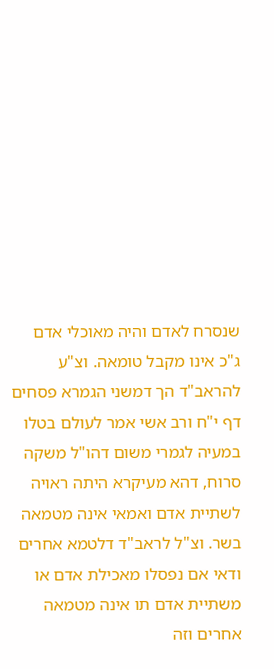שנסרח לאדם והיה מאוכלי אדם ג"כ אינו מקבל טומאה. וצ"ע להראב"ד הך דמשני הגמרא פסחים דף י"ח ורב אשי אמר לעולם בטלו במעיה לגמרי משום דהו"ל משקה סרוח, דהא מעיקרא היתה ראויה לשתיית אדם ואמאי אינה מטמאה בשר. וצ"ל לראב"ד דלטמא אחרים ודאי אם נפסלו מאכילת אדם או משתיית אדם תו אינה מטמאה אחרים וזה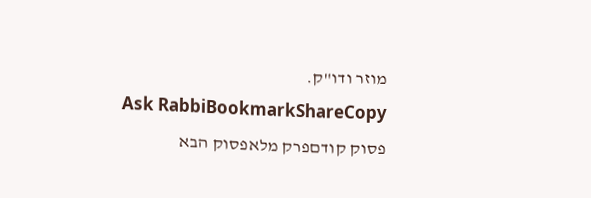מוזר ודו"ק.
Ask RabbiBookmarkShareCopy
פסוק קודםפרק מלאפסוק הבא